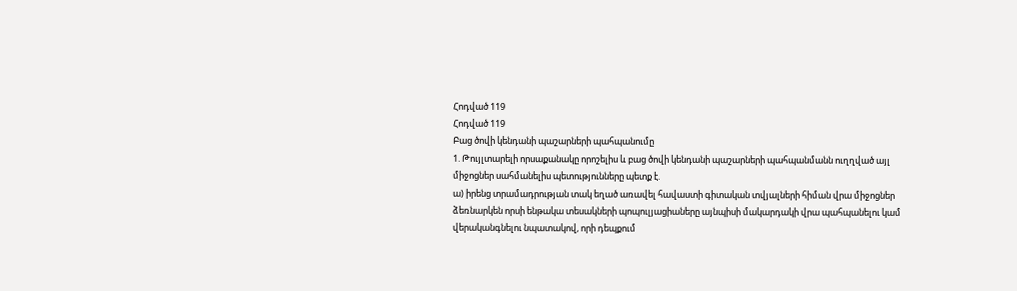Հոդված 119
Հոդված 119
Բաց ծովի կենդանի պաշարների պահպանումը
1. Թույլտարելի որսաքանակը որոշելիս և բաց ծովի կենդանի պաշարների պահպանմանն ուղղված այլ միջոցներ սահմանելիս պետությունները պետք է.
ա) իրենց տրամադրության տակ եղած առավել հավաստի գիտական տվյալների հիման վրա միջոցներ ձեռնարկեն որսի ենթակա տեսակների պոպուլյացիաները այնպիսի մակարդակի վրա պահպանելու կամ վերականգնելու նպատակով, որի դեպքում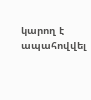կարող է ապահովվել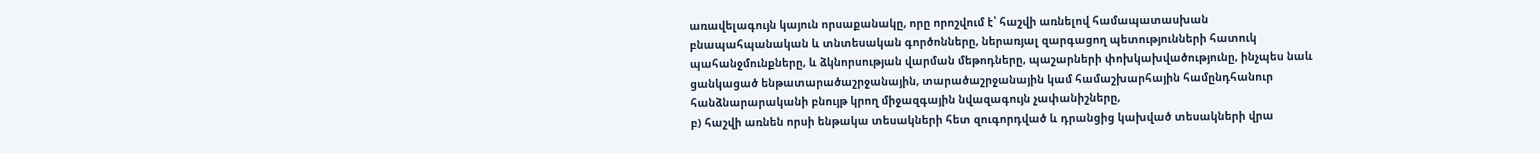առավելագույն կայուն որսաքանակը, որը որոշվում է՝ հաշվի առնելով համապատասխան բնապահպանական և տնտեսական գործոնները, ներառյալ զարգացող պետությունների հատուկ պահանջմունքները, և ձկնորսության վարման մեթոդները, պաշարների փոխկախվածությունը, ինչպես նաև ցանկացած ենթատարածաշրջանային, տարածաշրջանային կամ համաշխարհային համընդհանուր հանձնարարականի բնույթ կրող միջազգային նվազագույն չափանիշները,
բ) հաշվի առնեն որսի ենթակա տեսակների հետ զուգորդված և դրանցից կախված տեսակների վրա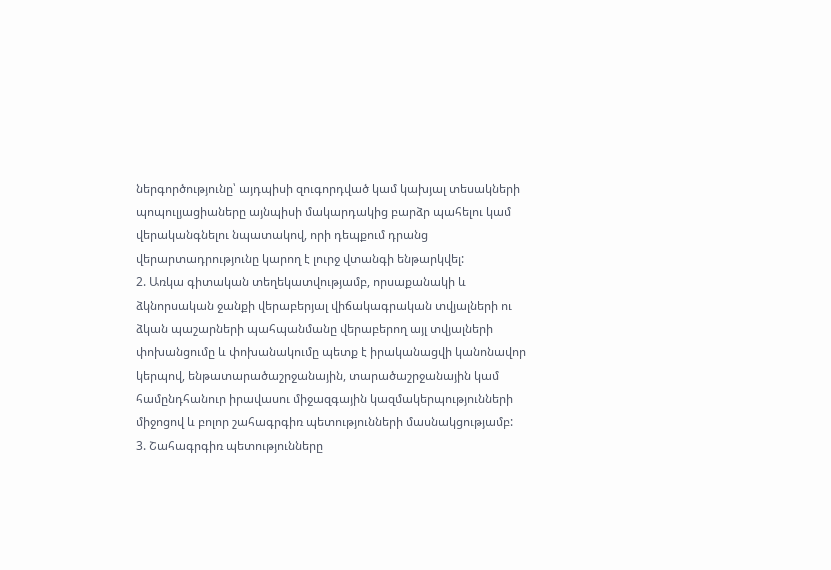ներգործությունը՝ այդպիսի զուգորդված կամ կախյալ տեսակների պոպուլյացիաները այնպիսի մակարդակից բարձր պահելու կամ վերականգնելու նպատակով, որի դեպքում դրանց վերարտադրությունը կարող է լուրջ վտանգի ենթարկվել:
2. Առկա գիտական տեղեկատվությամբ, որսաքանակի և ձկնորսական ջանքի վերաբերյալ վիճակագրական տվյալների ու ձկան պաշարների պահպանմանը վերաբերող այլ տվյալների փոխանցումը և փոխանակումը պետք է իրականացվի կանոնավոր կերպով, ենթատարածաշրջանային, տարածաշրջանային կամ համընդհանուր իրավասու միջազգային կազմակերպությունների միջոցով և բոլոր շահագրգիռ պետությունների մասնակցությամբ:
3. Շահագրգիռ պետությունները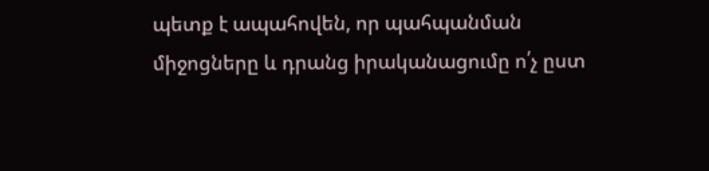պետք է ապահովեն, որ պահպանման միջոցները և դրանց իրականացումը ո՛չ ըստ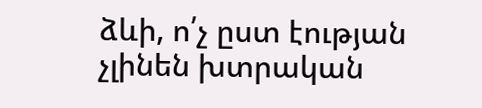ձևի, ո՛չ ըստ էության չլինեն խտրական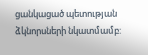ցանկացած պետության ձկնորսների նկատմամբ: